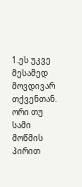1.ეს უკვე მესამედ მოვდივარ თქვენთან. ორი თუ სამი მოწმის პირით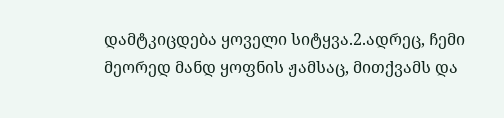დამტკიცდება ყოველი სიტყვა.2.ადრეც, ჩემი მეორედ მანდ ყოფნის ჟამსაც, მითქვამს და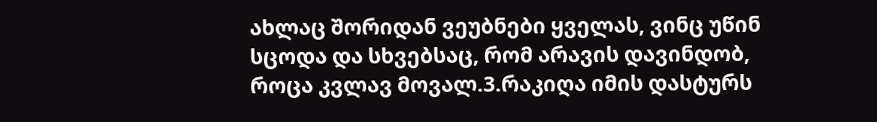ახლაც შორიდან ვეუბნები ყველას, ვინც უწინ სცოდა და სხვებსაც, რომ არავის დავინდობ, როცა კვლავ მოვალ.3.რაკიღა იმის დასტურს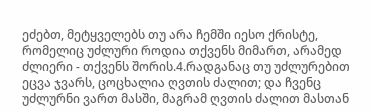ეძებთ, მეტყველებს თუ არა ჩემში იესო ქრისტე, რომელიც უძლური როდია თქვენს მიმართ, არამედ ძლიერი - თქვენს შორის.4.რადგანაც თუ უძლურებით ეცვა ჯვარს, ცოცხალია ღვთის ძალით; და ჩვენც უძლურნი ვართ მასში, მაგრამ ღვთის ძალით მასთან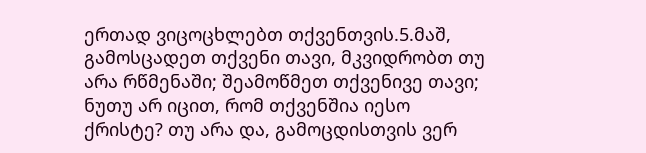ერთად ვიცოცხლებთ თქვენთვის.5.მაშ, გამოსცადეთ თქვენი თავი, მკვიდრობთ თუ არა რწმენაში; შეამოწმეთ თქვენივე თავი; ნუთუ არ იცით, რომ თქვენშია იესო ქრისტე? თუ არა და, გამოცდისთვის ვერ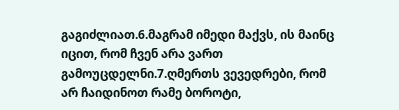გაგიძლიათ.6.მაგრამ იმედი მაქვს, ის მაინც იცით, რომ ჩვენ არა ვართ გამოუცდელნი.7.ღმერთს ვევედრები, რომ არ ჩაიდინოთ რამე ბოროტი,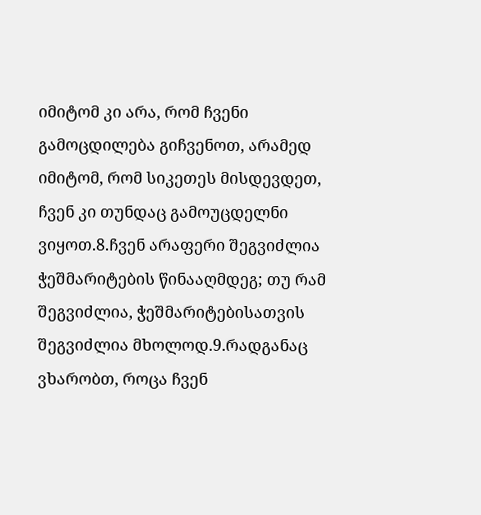იმიტომ კი არა, რომ ჩვენი გამოცდილება გიჩვენოთ, არამედ იმიტომ, რომ სიკეთეს მისდევდეთ, ჩვენ კი თუნდაც გამოუცდელნი ვიყოთ.8.ჩვენ არაფერი შეგვიძლია ჭეშმარიტების წინააღმდეგ; თუ რამ შეგვიძლია, ჭეშმარიტებისათვის შეგვიძლია მხოლოდ.9.რადგანაც ვხარობთ, როცა ჩვენ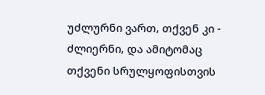უძლურნი ვართ, თქვენ კი - ძლიერნი, და ამიტომაც თქვენი სრულყოფისთვის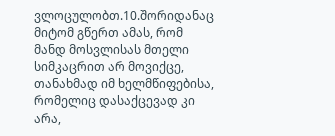ვლოცულობთ.10.შორიდანაც მიტომ გწერთ ამას, რომ მანდ მოსვლისას მთელი სიმკაცრით არ მოვიქცე, თანახმად იმ ხელმწიფებისა, რომელიც დასაქცევად კი არა,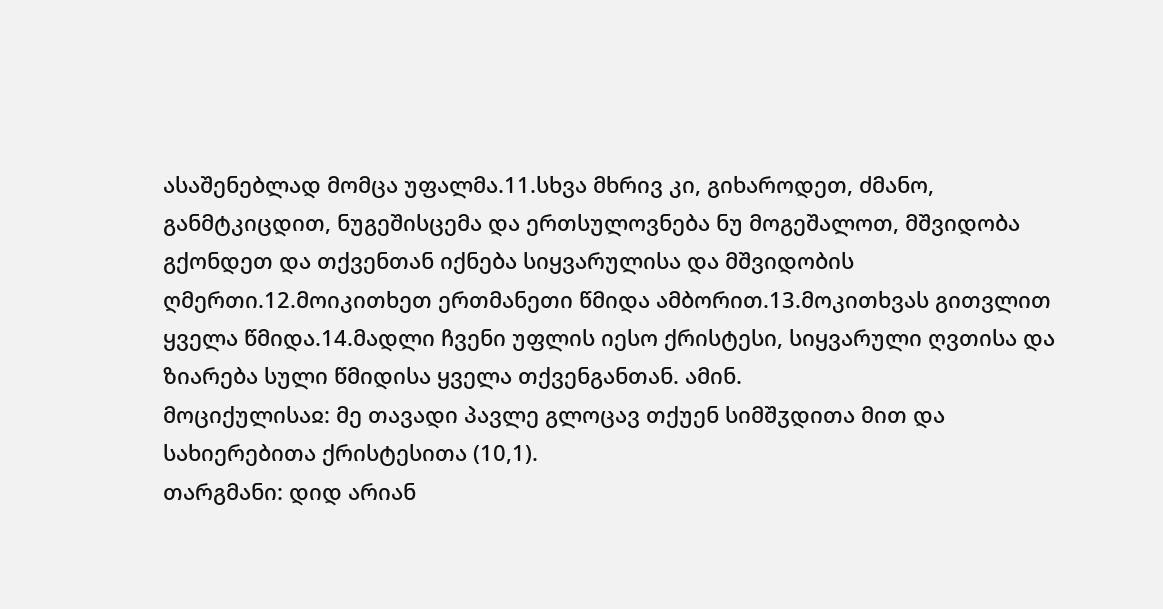ასაშენებლად მომცა უფალმა.11.სხვა მხრივ კი, გიხაროდეთ, ძმანო, განმტკიცდით, ნუგეშისცემა და ერთსულოვნება ნუ მოგეშალოთ, მშვიდობა გქონდეთ და თქვენთან იქნება სიყვარულისა და მშვიდობის ღმერთი.12.მოიკითხეთ ერთმანეთი წმიდა ამბორით.13.მოკითხვას გითვლით ყველა წმიდა.14.მადლი ჩვენი უფლის იესო ქრისტესი, სიყვარული ღვთისა და ზიარება სული წმიდისა ყველა თქვენგანთან. ამინ.
მოციქულისაჲ: მე თავადი პავლე გლოცავ თქუენ სიმშჳდითა მით და სახიერებითა ქრისტესითა (10,1).
თარგმანი: დიდ არიან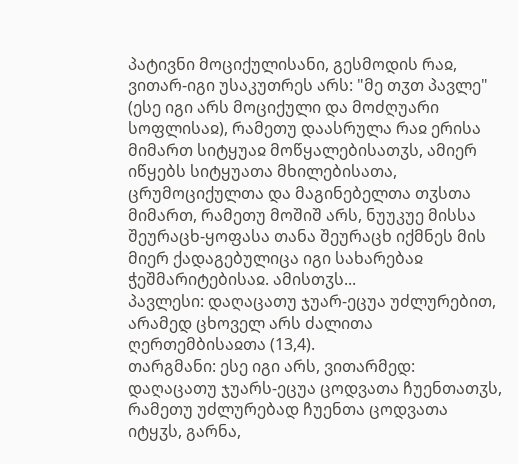პატივნი მოციქულისანი, გესმოდის რაჲ, ვითარ-იგი უსაკუთრეს არს: "მე თჳთ პავლე" (ესე იგი არს მოციქული და მოძღუარი სოფლისაჲ), რამეთუ დაასრულა რაჲ ერისა მიმართ სიტყუაჲ მოწყალებისათჳს, ამიერ იწყებს სიტყუათა მხილებისათა, ცრუმოციქულთა და მაგინებელთა თჳსთა მიმართ, რამეთუ მოშიშ არს, ნუუკუე მისსა შეურაცხ-ყოფასა თანა შეურაცხ იქმნეს მის მიერ ქადაგებულიცა იგი სახარებაჲ ჭეშმარიტებისაჲ. ამისთჳს...
პავლესი: დაღაცათუ ჯუარ-ეცუა უძლურებით, არამედ ცხოველ არს ძალითა ღერთემბისაჲთა (13,4).
თარგმანი: ესე იგი არს, ვითარმედ: დაღაცათუ ჯუარს-ეცუა ცოდვათა ჩუენთათჳს, რამეთუ უძლურებად ჩუენთა ცოდვათა იტყჳს, გარნა,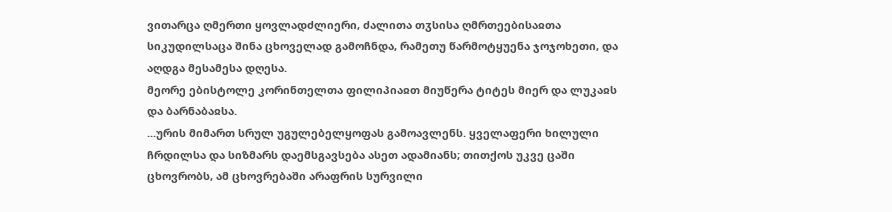ვითარცა ღმერთი ყოვლადძლიერი, ძალითა თჳსისა ღმრთეებისაჲთა სიკუდილსაცა შინა ცხოველად გამოჩნდა, რამეთუ წარმოტყუენა ჯოჯოხეთი, და აღდგა მესამესა დღესა.
მეორე ებისტოლე კორინთელთა ფილიპიაჲთ მიუწერა ტიტეს მიერ და ლუკაჲს და ბარნაბაჲსა.
...ურის მიმართ სრულ უგულებელყოფას გამოავლენს. ყველაფერი ხილული ჩრდილსა და სიზმარს დაემსგავსება ასეთ ადამიანს; თითქოს უკვე ცაში ცხოვრობს, ამ ცხოვრებაში არაფრის სურვილი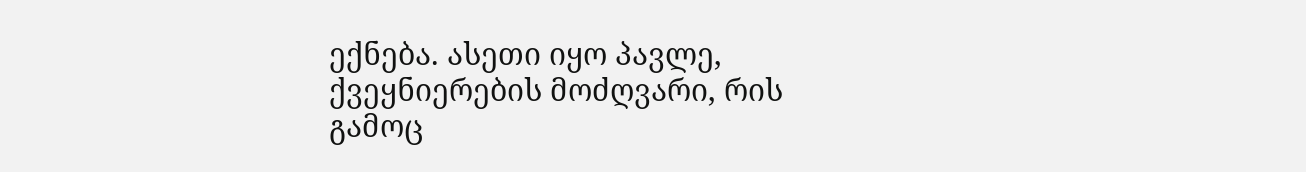ექნება. ასეთი იყო პავლე, ქვეყნიერების მოძღვარი, რის გამოც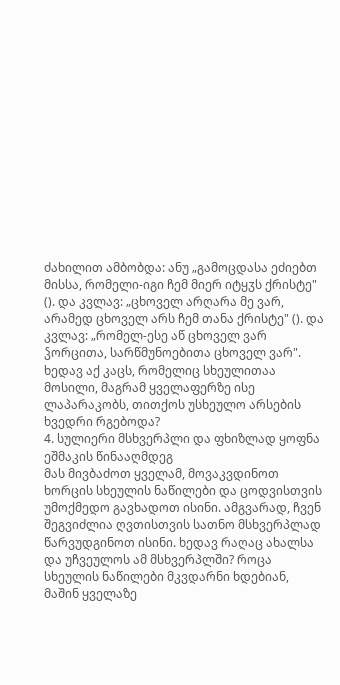ძახილით ამბობდა: ანუ „გამოცდასა ეძიებთ მისსა, რომელი-იგი ჩემ მიერ იტყჳს ქრისტე" (). და კვლავ: „ცხოველ არღარა მე ვარ, არამედ ცხოველ არს ჩემ თანა ქრისტე" (). და კვლავ: „რომელ-ესე აწ ცხოველ ვარ ჴორცითა, სარწმუნოებითა ცხოველ ვარ". ხედავ აქ კაცს, რომელიც სხეულითაა მოსილი, მაგრამ ყველაფერზე ისე ლაპარაკობს, თითქოს უსხეულო არსების ხვედრი რგებოდა?
4. სულიერი მსხვერპლი და ფხიზლად ყოფნა ეშმაკის წინააღმდეგ
მას მივბაძოთ ყველამ, მოვაკვდინოთ ხორცის სხეულის ნაწილები და ცოდვისთვის უმოქმედო გავხადოთ ისინი. ამგვარად, ჩვენ შეგვიძლია ღვთისთვის სათნო მსხვერპლად წარვუდგინოთ ისინი. ხედავ რაღაც ახალსა და უჩვეულოს ამ მსხვერპლში? როცა სხეულის ნაწილები მკვდარნი ხდებიან, მაშინ ყველაზე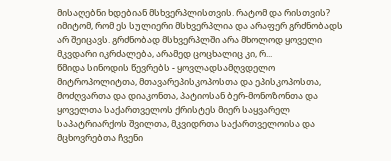მისაღებნი ხდებიან მსხვერპლისთვის. რატომ და რისთვის? იმიტომ, რომ ეს სულიერი მსხვერპლია და არაფერ გრძნობადს არ შეიცავს. გრძნობად მსხვერპლში არა მხოლოდ ყოველი მკვდარი იკრძალება, არამედ ცოცხალიც კი, რ...
წმიდა სინოდის წევრებს - ყოვლადსამღვდელო მიტროპოლიტთა, მთავარეპისკოპოსთა და ეპისკოპოსთა, მოძღვართა და დიაკონთა, პატიოსან ბერ-მონოზონთა და ყოველთა საქართველოს ქრისტეს მიერ საყვარელ საპატრიარქოს შვილთა, მკვიდრთა საქართველოისა და მცხოვრებთა ჩვენი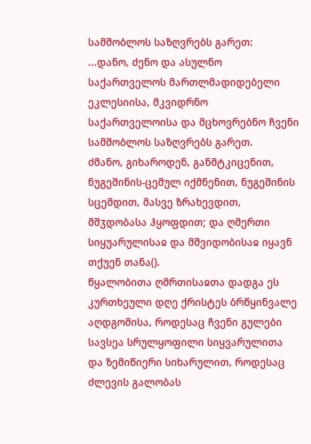სამშობლოს საზღვრებს გარეთ:
...დანო, ძენო და ასულნო საქართველოს მართლმადიდებელი ეკლესიისა, მკვიდრნო საქართველოისა და მცხოვრებნო ჩვენი სამშობლოს საზღვრებს გარეთ.
ძმანო, გიხაროდენ, განმტკიცენით, ნუგეშინის-ცემულ იქმნენით, ნუგეშინის სცემდით, მასვე ზრახევდით, მშჳდობასა ჰყოფდით; და ღმერთი სიყუარულისაჲ და მშვიდობისაჲ იყავნ თქუენ თანა().
წყალობითა ღმრთისაჲთა დადგა ეს კურთხეული დღე ქრისტეს ბრწყინვალე აღდგომისა, როდესაც ჩვენი გულები სავსეა სრულყოფილი სიყვარულითა და ზემიწიერი სიხარულით, როდესაც ძლევის გალობას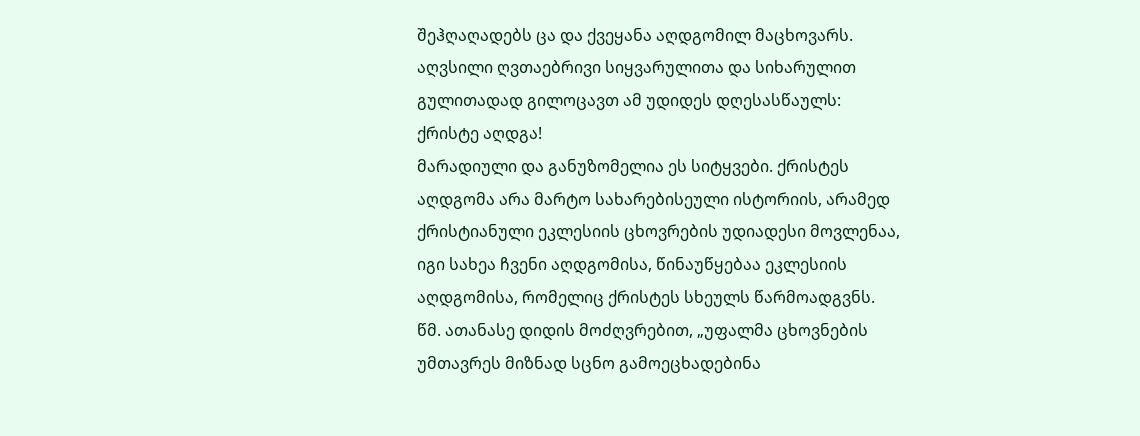შეჰღაღადებს ცა და ქვეყანა აღდგომილ მაცხოვარს. აღვსილი ღვთაებრივი სიყვარულითა და სიხარულით გულითადად გილოცავთ ამ უდიდეს დღესასწაულს:
ქრისტე აღდგა!
მარადიული და განუზომელია ეს სიტყვები. ქრისტეს აღდგომა არა მარტო სახარებისეული ისტორიის, არამედ ქრისტიანული ეკლესიის ცხოვრების უდიადესი მოვლენაა, იგი სახეა ჩვენი აღდგომისა, წინაუწყებაა ეკლესიის აღდგომისა, რომელიც ქრისტეს სხეულს წარმოადგვნს.
წმ. ათანასე დიდის მოძღვრებით, „უფალმა ცხოვნების უმთავრეს მიზნად სცნო გამოეცხადებინა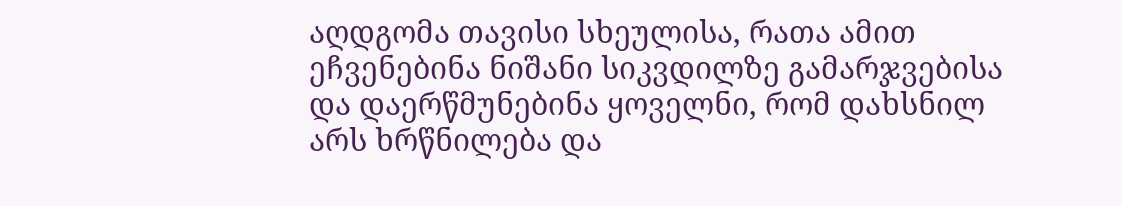აღდგომა თავისი სხეულისა, რათა ამით ეჩვენებინა ნიშანი სიკვდილზე გამარჯვებისა და დაერწმუნებინა ყოველნი, რომ დახსნილ არს ხრწნილება და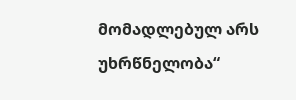მომადლებულ არს უხრწნელობა“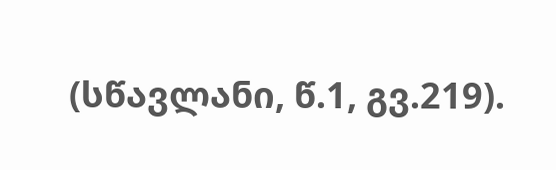(სწავლანი, წ.1, გვ.219).